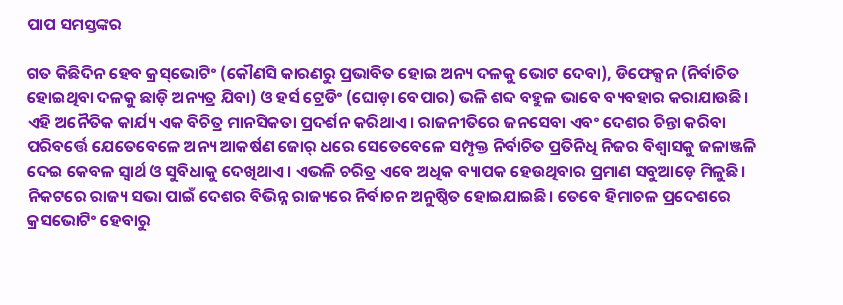ପାପ ସମସ୍ତଙ୍କର

ଗତ କିଛିଦିନ ହେବ କ୍ରସ୍‌ଭୋଟିଂ (କୌଣସି କାରଣରୁ ପ୍ରଭାବିତ ହୋଇ ଅନ୍ୟ ଦଳକୁ ଭୋଟ ଦେବା), ଡିଫେକ୍ସନ (ନିର୍ବାଚିତ ହୋଇଥିବା ଦଳକୁ ଛାଡ଼ି ଅନ୍ୟତ୍ର ଯିବା) ଓ ହର୍ସ ଟ୍ରେଡିଂ (ଘୋଡ଼ା ବେପାର) ଭଳି ଶବ୍ଦ ବହୁଳ ଭାବେ ବ୍ୟବହାର କରାଯାଉଛି। ଏହି ଅନୈତିକ କାର୍ଯ୍ୟ ଏକ ବିଚିତ୍ର ମାନସିକତା ପ୍ରଦର୍ଶନ କରିଥାଏ। ରାଜନୀତିରେ ଜନସେବା ଏବଂ ଦେଶର ଚିନ୍ତା କରିବା ପରିବର୍ତ୍ତେ ଯେତେବେଳେ ଅନ୍ୟ ଆକର୍ଷଣ ଜୋର୍‌ ଧରେ ସେତେବେଳେ ସମ୍ପୃକ୍ତ ନିର୍ବାଚିତ ପ୍ରତିନିଧି ନିଜର ବିଶ୍ୱାସକୁ ଜଳାଞ୍ଜଳି ଦେଇ କେବଳ ସ୍ବାର୍ଥ ଓ ସୁବିଧାକୁ ଦେଖିଥାଏ। ଏଭଳି ଚରିତ୍ର ଏବେ ଅଧିକ ବ୍ୟାପକ ହେଉଥିବାର ପ୍ରମାଣ ସବୁଆଡ଼େ ମିଳୁଛି।
ନିକଟରେ ରାଜ୍ୟ ସଭା ପାଇଁ ଦେଶର ବିଭିନ୍ନ ରାଜ୍ୟରେ ନିର୍ବାଚନ ଅନୁଷ୍ଠିତ ହୋଇଯାଇଛି। ତେବେ ହିମାଚଳ ପ୍ରଦେଶରେ କ୍ରସଭୋଟିଂ ହେବାରୁ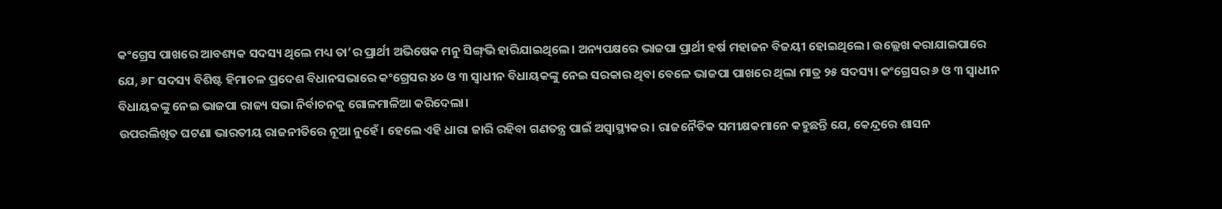କଂଗ୍ରେସ ପାଖରେ ଆବଶ୍ୟକ ସଦସ୍ୟ ଥିଲେ ମଧ୍ୟ ତା’ର ପ୍ରାର୍ଥୀ ଅଭିଷେକ ମନୁ ସିଙ୍ଗ୍‌ଭି ହାରିଯାଇଥିଲେ। ଅନ୍ୟପକ୍ଷରେ ଭାଜପା ପ୍ରାର୍ଥୀ ହର୍ଷ ମହାଜନ ବିଜୟୀ ହୋଇଥିଲେ। ଉଲ୍ଲେଖ କରାଯାଇପାରେ ଯେ, ୬୮ ସଦସ୍ୟ ବିଶିଷ୍ଟ ହିମାଚଳ ପ୍ରଦେଶ ବିଧାନସଭାରେ କଂଗ୍ରେସର ୪୦ ଓ ୩ ସ୍ବାଧୀନ ବିଧାୟକଙ୍କୁ ନେଇ ସରକାର ଥିବା ବେଳେ ଭାଜପା ପାଖରେ ଥିଲା ମାତ୍ର ୨୫ ସଦସ୍ୟ। କଂଗ୍ରେସର ୬ ଓ ୩ ସ୍ବାଧୀନ ବିଧାୟକଙ୍କୁ ନେଇ ଭାଜପା ରାଜ୍ୟ ସଭା ନିର୍ବାଚନକୁ ଗୋଳମାଳିଆ କରିଦେଲା।
ଉପରଲିଖିତ ଘଟଣା ଭାରତୀୟ ରାଜନୀତିରେ ନୂଆ ନୁହେଁ। ହେଲେ ଏହି ଧାରା ଜାରି ରହିବା ଗଣତନ୍ତ୍ର ପାଇଁ ଅସ୍ବାସ୍ଥ୍ୟକର। ରାଜନୈତିକ ସମୀକ୍ଷକମାନେ କହୁଛନ୍ତି ଯେ, କେନ୍ଦ୍ରରେ ଶାସନ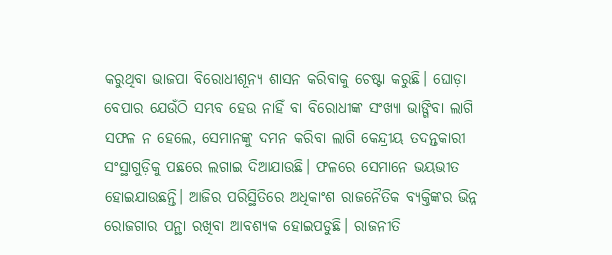କରୁଥିବା ଭାଜପା ବିରୋଧୀଶୂନ୍ୟ ଶାସନ କରିବାକୁ ଚେଷ୍ଟା କରୁଛି। ଘୋଡ଼ା ବେପାର ଯେଉଁଠି ସମ୍ଭବ ହେଉ ନାହିଁ ବା ବିରୋଧୀଙ୍କ ସଂଖ୍ୟା ଭାଙ୍ଗିବା ଲାଗି ସଫଳ ନ ହେଲେ, ସେମାନଙ୍କୁ ଦମନ କରିବା ଲାଗି କେନ୍ଦ୍ରୀୟ ତଦନ୍ତକାରୀ ସଂସ୍ଥାଗୁଡ଼ିକୁ ପଛରେ ଲଗାଇ ଦିଆଯାଉଛି। ଫଳରେ ସେମାନେ ଭୟଭୀତ ହୋଇଯାଉଛନ୍ତି। ଆଜିର ପରିସ୍ଥିତିରେ ଅଧିକାଂଶ ରାଜନୈତିକ ବ୍ୟକ୍ତିଙ୍କର ଭିନ୍ନ ରୋଜଗାର ପନ୍ଥା ରଖିବା ଆବଶ୍ୟକ ହୋଇପଡୁଛି। ରାଜନୀତି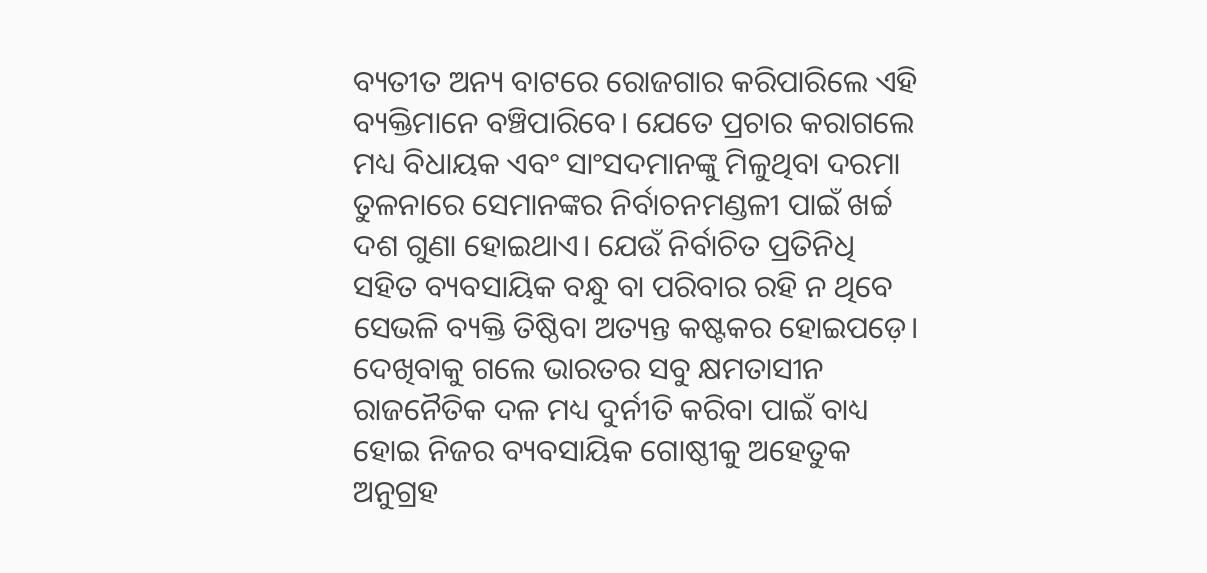ବ୍ୟତୀତ ଅନ୍ୟ ବାଟରେ ରୋଜଗାର କରିପାରିଲେ ଏହି ବ୍ୟକ୍ତିମାନେ ବଞ୍ଚିପାରିବେ। ଯେତେ ପ୍ରଚାର କରାଗଲେ ମଧ୍ୟ ବିଧାୟକ ଏବଂ ସାଂସଦମାନଙ୍କୁ ମିଳୁଥିବା ଦରମା ତୁଳନାରେ ସେମାନଙ୍କର ନିର୍ବାଚନମଣ୍ଡଳୀ ପାଇଁ ଖର୍ଚ୍ଚ ଦଶ ଗୁଣା ହୋଇଥାଏ। ଯେଉଁ ନିର୍ବାଚିତ ପ୍ରତିନିଧି ସହିତ ବ୍ୟବସାୟିକ ବନ୍ଧୁ ବା ପରିବାର ରହି ନ ଥିବେ ସେଭଳି ବ୍ୟକ୍ତି ତିଷ୍ଠିବା ଅତ୍ୟନ୍ତ କଷ୍ଟକର ହୋଇପଡ଼େ। ଦେଖିବାକୁ ଗଲେ ଭାରତର ସବୁ କ୍ଷମତାସୀନ ରାଜନୈତିକ ଦଳ ମଧ୍ୟ ଦୁର୍ନୀତି କରିବା ପାଇଁ ବାଧ୍ୟ ହୋଇ ନିଜର ବ୍ୟବସାୟିକ ଗୋଷ୍ଠୀକୁ ଅହେତୁକ ଅନୁଗ୍ରହ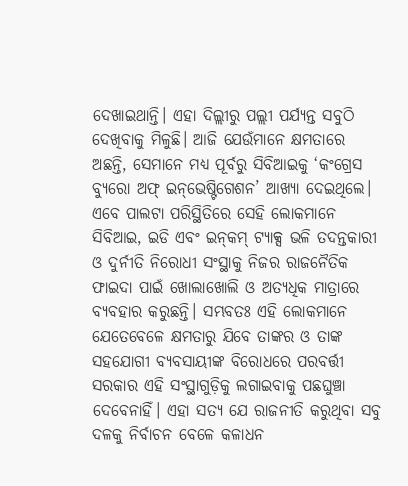ଦେଖାଇଥାନ୍ତି। ଏହା ଦିଲ୍ଲୀରୁ ପଲ୍ଲୀ ପର୍ଯ୍ୟନ୍ତ ସବୁଠି ଦେଖିବାକୁ ମିଳୁଛି। ଆଜି ଯେଉଁମାନେ କ୍ଷମତାରେ ଅଛନ୍ତି, ସେମାନେ ମଧ୍ୟ ପୂର୍ବରୁ ସିବିଆଇକୁ ‘କଂଗ୍ରେସ ବ୍ୟୁରୋ ଅଫ୍‌ ଇନ୍‌ଭେଷ୍ଟିଗେଶନ’ ଆଖ୍ୟା ଦେଇଥିଲେ। ଏବେ ପାଲଟା ପରିସ୍ଥିତିରେ ସେହି ଲୋକମାନେ ସିବିଆଇ, ଇଡି ଏବଂ ଇନ୍‌କମ୍‌ ଟ୍ୟାକ୍ସ ଭଳି ତଦନ୍ତକାରୀ ଓ ଦୁର୍ନୀତି ନିରୋଧୀ ସଂସ୍ଥାକୁ ନିଜର ରାଜନୈତିକ ଫାଇଦା ପାଇଁ ଖୋଲାଖୋଲି ଓ ଅତ୍ୟଧିକ ମାତ୍ରାରେ ବ୍ୟବହାର କରୁଛନ୍ତି। ସମ୍ଭବତଃ ଏହି ଲୋକମାନେ ଯେତେବେଳେ କ୍ଷମତାରୁ ଯିବେ ତାଙ୍କର ଓ ତାଙ୍କ ସହଯୋଗୀ ବ୍ୟବସାୟୀଙ୍କ ବିରୋଧରେ ପରବର୍ତ୍ତୀ ସରକାର ଏହି ସଂସ୍ଥାଗୁଡ଼ିକୁ ଲଗାଇବାକୁ ପଛଘୁଞ୍ଚା ଦେବେନାହିଁ। ଏହା ସତ୍ୟ ଯେ ରାଜନୀତି କରୁଥିବା ସବୁ ଦଳକୁ ନିର୍ବାଚନ ବେଳେ କଳାଧନ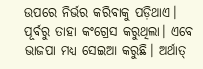ଉପରେ ନିର୍ଭର କରିବାକୁ ପଡ଼ିଥାଏ। ପୂର୍ବରୁ ତାହା କଂଗ୍ରେସ କରୁଥିଲା। ଏବେ ଭାଜପା ମଧ୍ୟ ସେଇଆ କରୁଛି। ଅର୍ଥାତ୍‌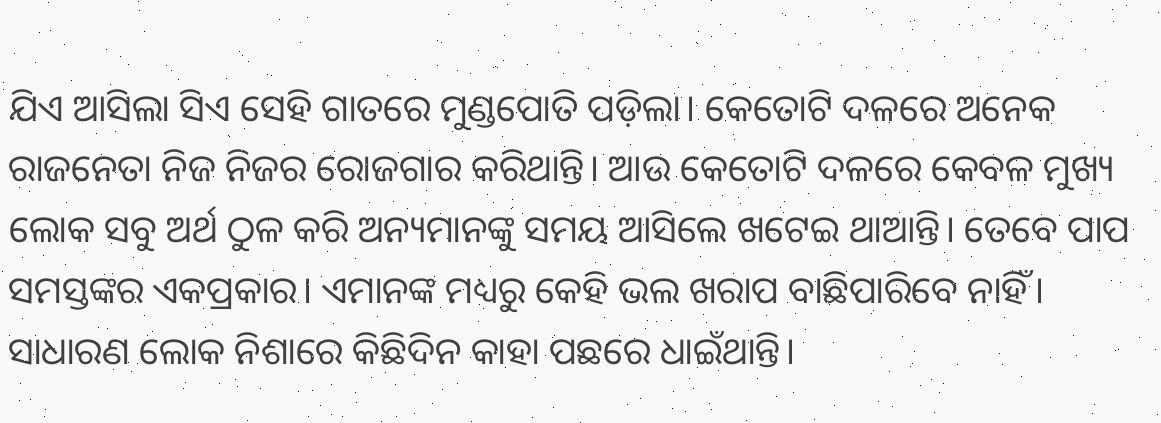ଯିଏ ଆସିଲା ସିଏ ସେହି ଗାତରେ ମୁଣ୍ଡପୋତି ପଡ଼ିଲା। କେତୋଟି ଦଳରେ ଅନେକ ରାଜନେତା ନିଜ ନିଜର ରୋଜଗାର କରିଥାନ୍ତି। ଆଉ କେତୋଟି ଦଳରେ କେବଳ ମୁଖ୍ୟ ଲୋକ ସବୁ ଅର୍ଥ ଠୁଳ କରି ଅନ୍ୟମାନଙ୍କୁ ସମୟ ଆସିଲେ ଖଟେଇ ଥାଆନ୍ତି। ତେବେ ପାପ ସମସ୍ତଙ୍କର ଏକପ୍ରକାର। ଏମାନଙ୍କ ମଧ୍ୟରୁ କେହି ଭଲ ଖରାପ ବାଛିପାରିବେ ନାହିଁ। ସାଧାରଣ ଲୋକ ନିଶାରେ କିଛିଦିନ କାହା ପଛରେ ଧାଇଁଥାନ୍ତି।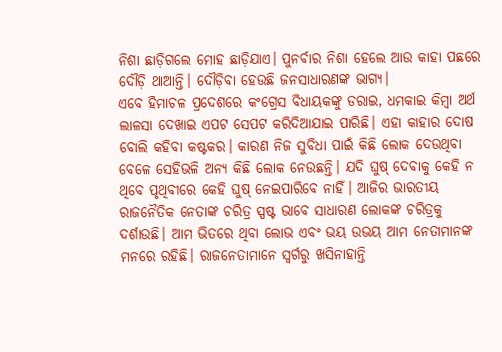ନିଶା ଛାଡ଼ିଗଲେ ମୋହ ଛାଡ଼ିଯାଏ। ପୁନର୍ବାର ନିଶା ହେଲେ ଆଉ କାହା ପଛରେ ଦୌଡ଼ି ଥାଆନ୍ତି। ଦୌଡ଼ିବା ହେଉଛି ଜନସାଧାରଣଙ୍କ ଭାଗ୍ୟ।
ଏବେ ହିମାଚଳ ପ୍ରଦେଶରେ କଂଗ୍ରେସ ବିଧାୟକଙ୍କୁ ଡରାଇ, ଧମକାଇ କିମ୍ବା ଅର୍ଥ ଲାଳସା ଦେଖାଇ ଏପଟ ସେପଟ କରିଦିଆଯାଇ ପାରିଛି। ଏହା କାହାର ଦୋଷ ବୋଲି କହିବା କଷ୍ଟକର। କାରଣ ନିଜ ସୁବିଧା ପାଇଁ କିଛି ଲୋକ ଦେଉଥିବା ବେଳେ ସେହିଭଳି ଅନ୍ୟ କିଛି ଲୋକ ନେଉଛନ୍ତି। ଯଦି ଘୁଷ୍‌ ଦେବାକୁ କେହି ନ ଥିବେ ପୃଥିବୀରେ କେହି ଘୁଷ୍‌ ନେଇପାରିବେ ନାହିଁ। ଆଜିର ଭାରତୀୟ ରାଜନୈତିକ ନେତାଙ୍କ ଚରିତ୍ର ସ୍ପଷ୍ଟ ଭାବେ ସାଧାରଣ ଲୋକଙ୍କ ଚରିତ୍ରକୁ ଦର୍ଶାଉଛି। ଆମ ଭିତରେ ଥିବା ଲୋଭ ଏବଂ ଭୟ ଉଭୟ ଆମ ନେତାମାନଙ୍କ ମନରେ ରହିଛି। ରାଜନେତାମାନେ ସ୍ବର୍ଗରୁ ଖସିନାହାନ୍ତି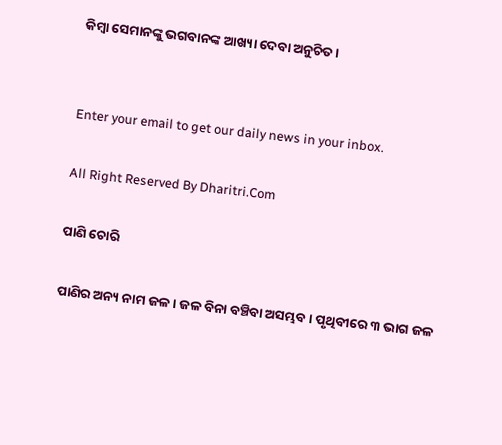କିମ୍ବା ସେମାନଙ୍କୁ ଭଗବାନଙ୍କ ଆଖ୍ୟା ଦେବା ଅନୁଚିତ।


Enter your email to get our daily news in your inbox.

All Right Reserved By Dharitri.Com

ପାଣି ଚୋରି

ପାଣିର ଅନ୍ୟ ନାମ ଜଳ। ଜଳ ବିନା ବଞ୍ଚିବା ଅସମ୍ଭବ। ପୃଥିବୀରେ ୩ ଭାଗ ଜଳ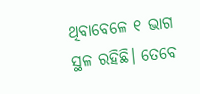ଥିବାବେଳେ ୧ ଭାଗ ସ୍ଥଳ ରହିଛି। ତେବେ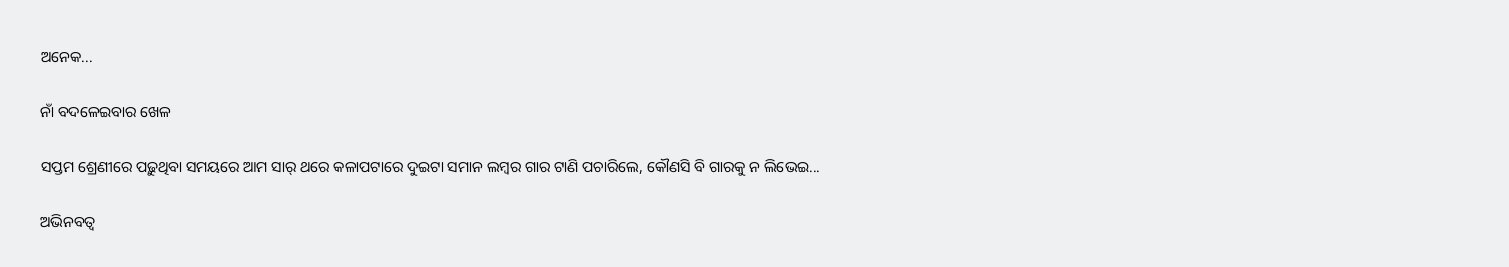ଅନେକ...

ନାଁ ବଦଳେଇବାର ଖେଳ

ସପ୍ତମ ଶ୍ରେଣୀରେ ପଢ଼ୁଥିବା ସମୟରେ ଆମ ସାର୍‌ ଥରେ କଳାପଟାରେ ଦୁଇଟା ସମାନ ଲମ୍ବର ଗାର ଟାଣି ପଚାରିଲେ, କୌଣସି ବି ଗାରକୁ ନ ଲିଭେଇ...

ଅଭିନବତ୍ୱ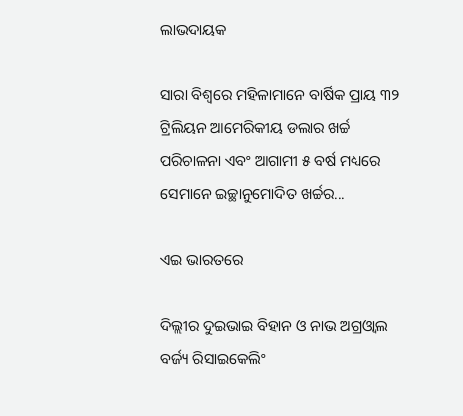ଲାଭଦାୟକ

ସାରା ବିଶ୍ୱରେ ମହିଳାମାନେ ବାର୍ଷିକ ପ୍ରାୟ ୩୨ ଟ୍ରିଲିୟନ ଆମେରିକୀୟ ଡଲାର ଖର୍ଚ୍ଚ ପରିଚାଳନା ଏବଂ ଆଗାମୀ ୫ ବର୍ଷ ମଧ୍ୟରେ ସେମାନେ ଇଚ୍ଛାନୁମୋଦିତ ଖର୍ଚ୍ଚର...

ଏଇ ଭାରତରେ

ଦିଲ୍ଲୀର ଦୁଇଭାଇ ବିହାନ ଓ ନାଭ ଅଗ୍ରଓ୍ୱାଲ ବର୍ଜ୍ୟ ରିସାଇକେଲିଂ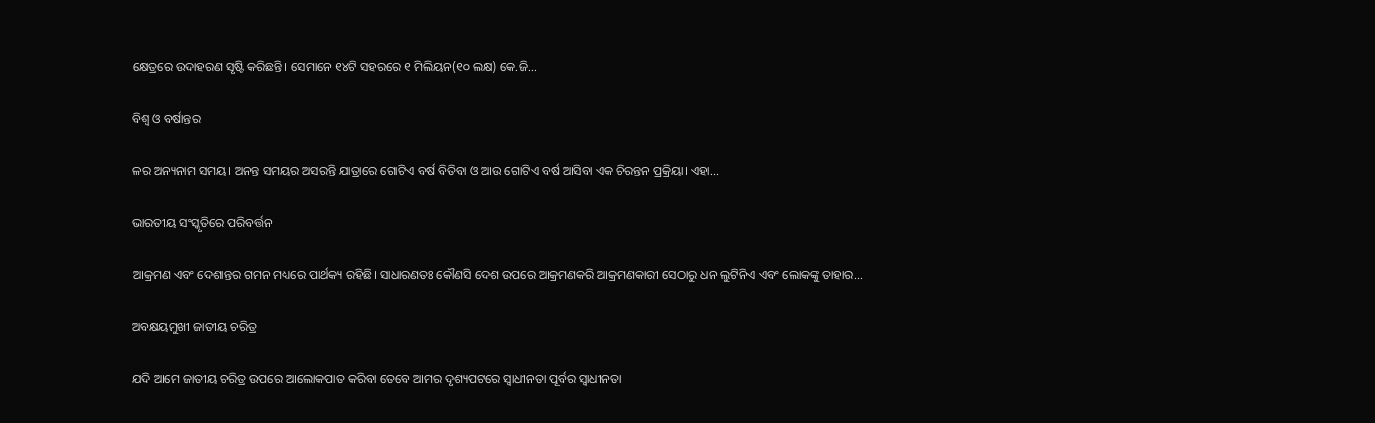କ୍ଷେତ୍ରରେ ଉଦାହରଣ ସୃଷ୍ଟି କରିଛନ୍ତି। ସେମାନେ ୧୪ଟି ସହରରେ ୧ ମିଲିୟନ(୧୦ ଲକ୍ଷ) କେ.ଜି...

ବିଶ୍ୱ ଓ ବର୍ଷାନ୍ତର

ଳର ଅନ୍ୟନାମ ସମୟ। ଅନନ୍ତ ସମୟର ଅସରନ୍ତି ଯାତ୍ରାରେ ଗୋଟିଏ ବର୍ଷ ବିତିବା ଓ ଆଉ ଗୋଟିଏ ବର୍ଷ ଆସିବା ଏକ ଚିରନ୍ତନ ପ୍ରକ୍ରିୟା। ଏହା...

ଭାରତୀୟ ସଂସ୍କୃତିରେ ପରିବର୍ତ୍ତନ

ଆକ୍ରମଣ ଏବଂ ଦେଶାନ୍ତର ଗମନ ମଧ୍ୟରେ ପାର୍ଥକ୍ୟ ରହିଛି। ସାଧାରଣତଃ କୌଣସି ଦେଶ ଉପରେ ଆକ୍ରମଣକରି ଆକ୍ରମଣକାରୀ ସେଠାରୁ ଧନ ଲୁଟିନିଏ ଏବଂ ଲୋକଙ୍କୁ ତାହାର...

ଅବକ୍ଷୟମୁଖୀ ଜାତୀୟ ଚରିତ୍ର

ଯଦି ଆମେ ଜାତୀୟ ଚରିତ୍ର ଉପରେ ଆଲୋକପାତ କରିବା ତେବେ ଆମର ଦୃଶ୍ୟପଟରେ ସ୍ବାଧୀନତା ପୂର୍ବର ସ୍ବାଧୀନତା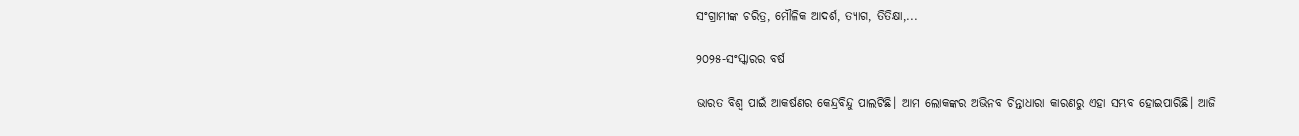ସଂଗ୍ରାମୀଙ୍କ ଚରିତ୍ର, ମୌଳିକ ଆଦର୍ଶ, ତ୍ୟାଗ, ତିତିକ୍ଷା,...

୨୦୨୫-ସଂସ୍କାରର ବର୍ଷ

ଭାରତ ବିଶ୍ୱ ପାଇଁ ଆକର୍ଷଣର କେନ୍ଦ୍ରବିନ୍ଦୁ ପାଲଟିଛି। ଆମ ଲୋକଙ୍କର ଅଭିନବ ଚିନ୍ତାଧାରା କାରଣରୁ ଏହା ସମ୍ଭବ ହୋଇପାରିଛି। ଆଜି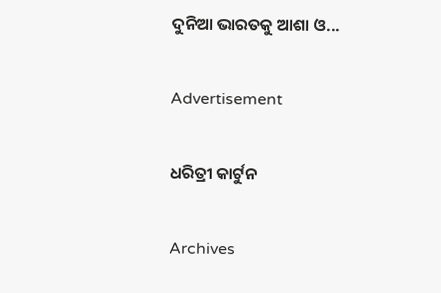ଦୁନିଆ ଭାରତକୁ ଆଶା ଓ...

Advertisement

ଧରିତ୍ରୀ କାର୍ଟୁନ

Archives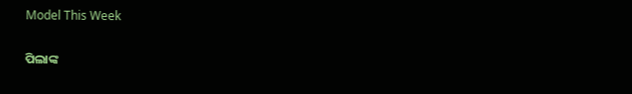Model This Week

ପିଲାଙ୍କ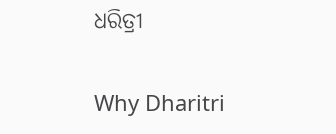ଧରିତ୍ରୀ

Why Dharitri